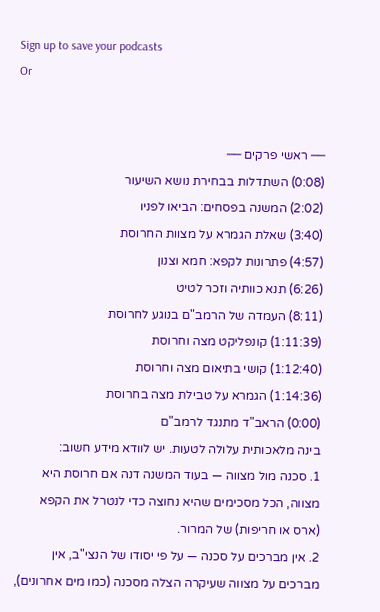Sign up to save your podcasts
Or


── ראשי פרקים ──
(0:08) השתדלות בבחירת נושא השיעור
(2:02) המשנה בפסחים: הביאו לפניו
(3:40) שאלת הגמרא על מצוות החרוסת
(4:57) פתרונות לקפא: חמא וצנון
(6:26) תנא כוותיה וזכר לטיט
(8:11) העמדה של הרמב"ם בנוגע לחרוסת
(1:11:39) קונפליקט מצה וחרוסת
(1:12:40) קושי בתיאום מצה וחרוסת
(1:14:36) הגמרא על טבילת מצה בחרוסת
(0:00) הראב"ד מתנגד לרמב"ם
בינה מלאכותית עלולה לטעות. יש לוודא מידע חשוב:
1. סכנה מול מצווה — בעוד המשנה דנה אם חרוסת היא מצווה, הכל מסכימים שהיא נחוצה כדי לנטרל את הקפא (ארס או חריפות) של המרור.
2. אין מברכים על סכנה — על פי יסודו של הנצי"ב, אין מברכים על מצווה שעיקרה הצלה מסכנה (כמו מים אחרונים),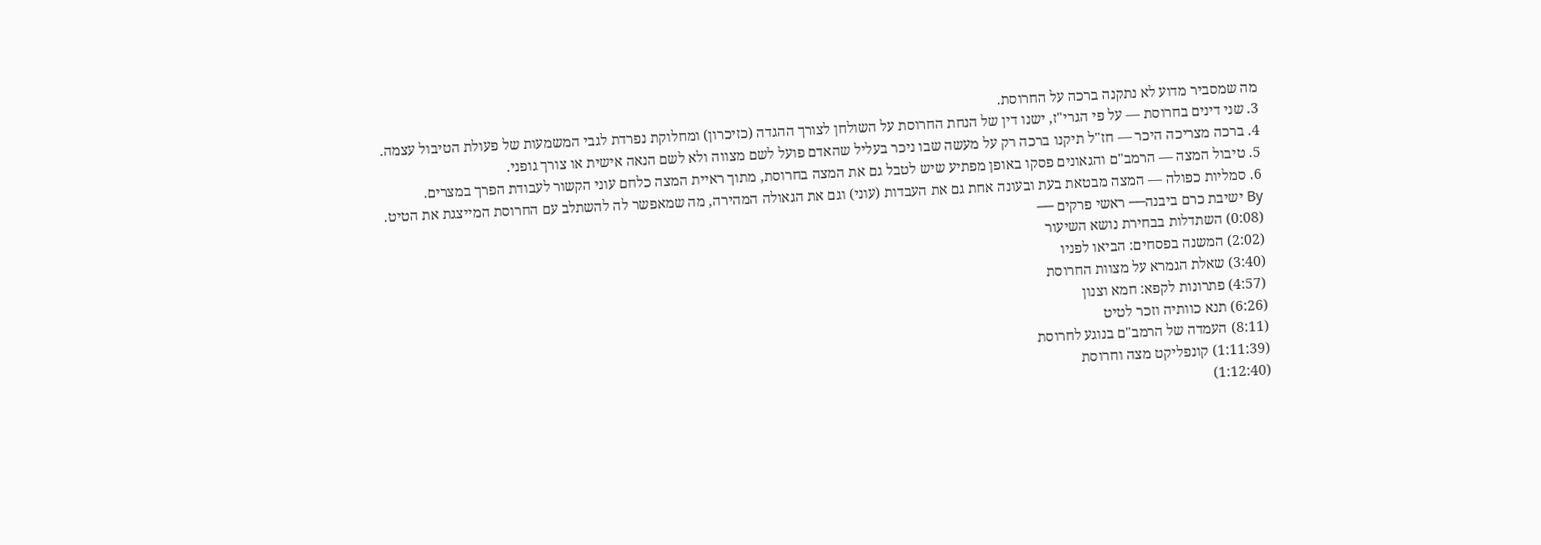מה שמסביר מדוע לא נתקנה ברכה על החרוסת.
3. שני דינים בחרוסת — על פי הגרי"ז, ישנו דין של הנחת החרוסת על השולחן לצורך ההגדה (כזיכרון) ומחלוקת נפרדת לגבי המשמעות של פעולת הטיבול עצמה.
4. ברכה מצריכה היכר — חז"ל תיקנו ברכה רק על מעשה שבו ניכר בעליל שהאדם פועל לשם מצווה ולא לשם הנאה אישית או צורך גופני.
5. טיבול המצה — הרמב"ם והגאונים פסקו באופן מפתיע שיש לטבל גם את המצה בחרוסת, מתוך ראיית המצה כלחם עוני הקשור לעבודת הפרך במצרים.
6. סמליות כפולה — המצה מבטאת בעת ובעונה אחת גם את העבדות (עוני) וגם את הגאולה המהירה, מה שמאפשר לה להשתלב עם החרוסת המייצגת את הטיט.
By ישיבת כרם ביבנה── ראשי פרקים ──
(0:08) השתדלות בבחירת נושא השיעור
(2:02) המשנה בפסחים: הביאו לפניו
(3:40) שאלת הגמרא על מצוות החרוסת
(4:57) פתרונות לקפא: חמא וצנון
(6:26) תנא כוותיה וזכר לטיט
(8:11) העמדה של הרמב"ם בנוגע לחרוסת
(1:11:39) קונפליקט מצה וחרוסת
(1:12:40)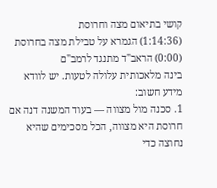קושי בתיאום מצה וחרוסת
(1:14:36) הגמרא על טבילת מצה בחרוסת
(0:00) הראב"ד מתנגד לרמב"ם
בינה מלאכותית עלולה לטעות. יש לוודא מידע חשוב:
1. סכנה מול מצווה — בעוד המשנה דנה אם חרוסת היא מצווה, הכל מסכימים שהיא נחוצה כדי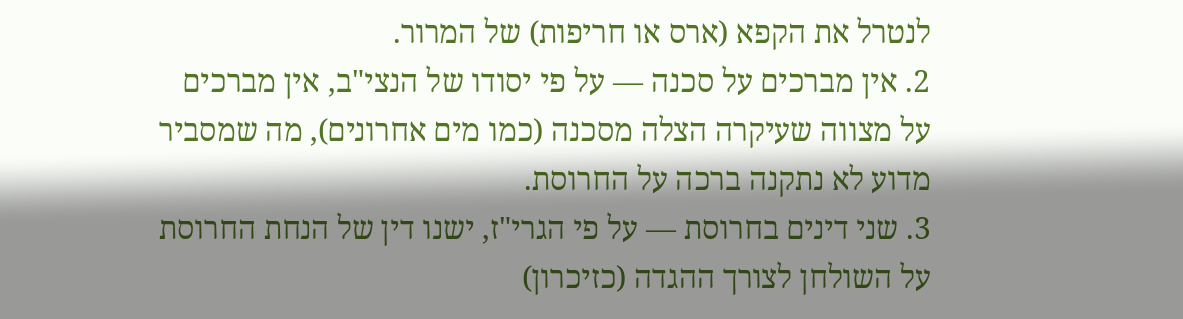לנטרל את הקפא (ארס או חריפות) של המרור.
2. אין מברכים על סכנה — על פי יסודו של הנצי"ב, אין מברכים על מצווה שעיקרה הצלה מסכנה (כמו מים אחרונים), מה שמסביר מדוע לא נתקנה ברכה על החרוסת.
3. שני דינים בחרוסת — על פי הגרי"ז, ישנו דין של הנחת החרוסת על השולחן לצורך ההגדה (כזיכרון)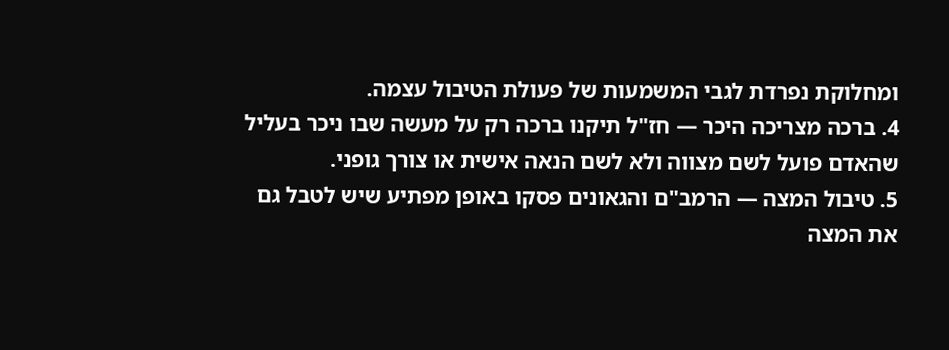ומחלוקת נפרדת לגבי המשמעות של פעולת הטיבול עצמה.
4. ברכה מצריכה היכר — חז"ל תיקנו ברכה רק על מעשה שבו ניכר בעליל שהאדם פועל לשם מצווה ולא לשם הנאה אישית או צורך גופני.
5. טיבול המצה — הרמב"ם והגאונים פסקו באופן מפתיע שיש לטבל גם את המצה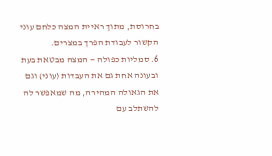בחרוסת, מתוך ראיית המצה כלחם עוני הקשור לעבודת הפרך במצרים.
6. סמליות כפולה — המצה מבטאת בעת ובעונה אחת גם את העבדות (עוני) וגם את הגאולה המהירה, מה שמאפשר לה להשתלב עם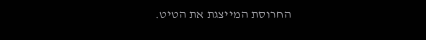החרוסת המייצגת את הטיט.